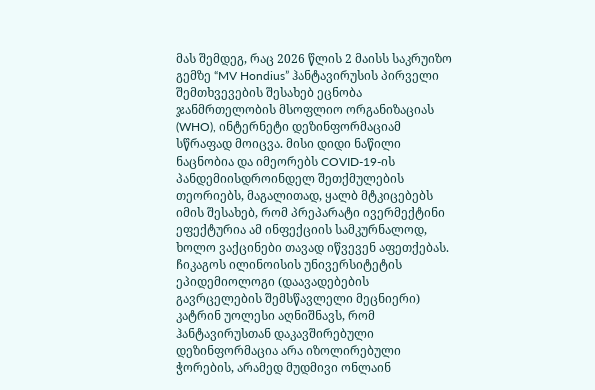მას შემდეგ, რაც 2026 წლის 2 მაისს საკრუიზო გემზე “MV Hondius” ჰანტავირუსის პირველი შემთხვევების შესახებ ეცნობა ჯანმრთელობის მსოფლიო ორგანიზაციას (WHO), ინტერნეტი დეზინფორმაციამ სწრაფად მოიცვა. მისი დიდი ნაწილი ნაცნობია და იმეორებს COVID-19-ის პანდემიისდროინდელ შეთქმულების თეორიებს, მაგალითად, ყალბ მტკიცებებს იმის შესახებ, რომ პრეპარატი ივერმექტინი ეფექტურია ამ ინფექციის სამკურნალოდ, ხოლო ვაქცინები თავად იწვევენ აფეთქებას. ჩიკაგოს ილინოისის უნივერსიტეტის ეპიდემიოლოგი (დაავადებების გავრცელების შემსწავლელი მეცნიერი) კატრინ უოლესი აღნიშნავს, რომ ჰანტავირუსთან დაკავშირებული დეზინფორმაცია არა იზოლირებული ჭორების, არამედ მუდმივი ონლაინ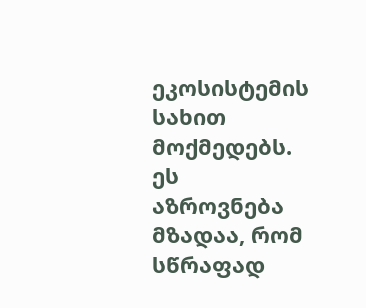ეკოსისტემის სახით მოქმედებს. ეს აზროვნება მზადაა, რომ სწრაფად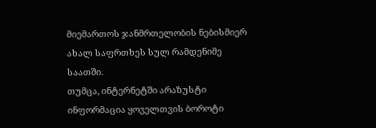მიემართოს ჯანმრთელობის ნებისმიერ ახალ საფრთხეს სულ რამდენიმე საათში.
თუმცა, ინტერნეტში არაზუსტი ინფორმაცია ყოველთვის ბოროტი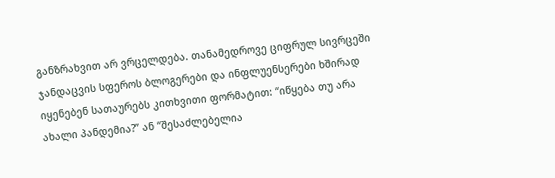განზრახვით არ ვრცელდება. თანამედროვე ციფრულ სივრცეში ჯანდაცვის სფეროს ბლოგერები და ინფლუენსერები ხშირად იყენებენ სათაურებს კითხვითი ფორმატით: “იწყება თუ არა ახალი პანდემია?” ან “შესაძლებელია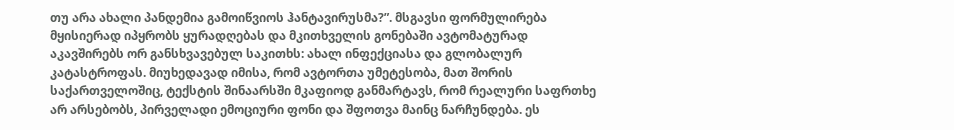თუ არა ახალი პანდემია გამოიწვიოს ჰანტავირუსმა?”. მსგავსი ფორმულირება მყისიერად იპყრობს ყურადღებას და მკითხველის გონებაში ავტომატურად აკავშირებს ორ განსხვავებულ საკითხს: ახალ ინფექციასა და გლობალურ კატასტროფას. მიუხედავად იმისა, რომ ავტორთა უმეტესობა, მათ შორის საქართველოშიც, ტექსტის შინაარსში მკაფიოდ განმარტავს, რომ რეალური საფრთხე არ არსებობს, პირველადი ემოციური ფონი და შფოთვა მაინც ნარჩუნდება. ეს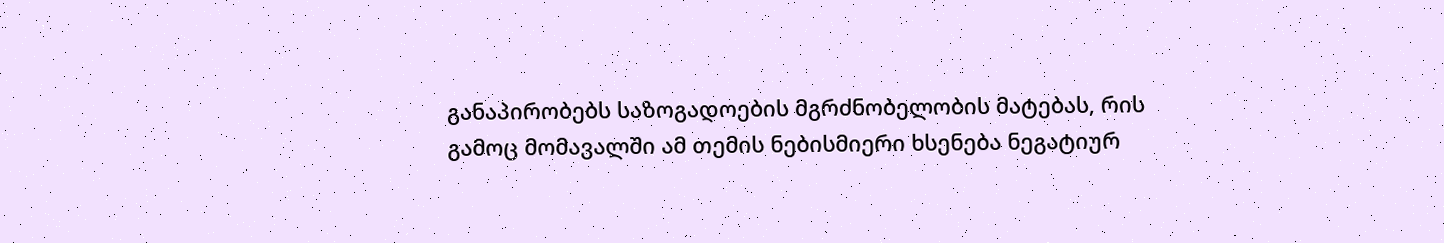განაპირობებს საზოგადოების მგრძნობელობის მატებას, რის გამოც მომავალში ამ თემის ნებისმიერი ხსენება ნეგატიურ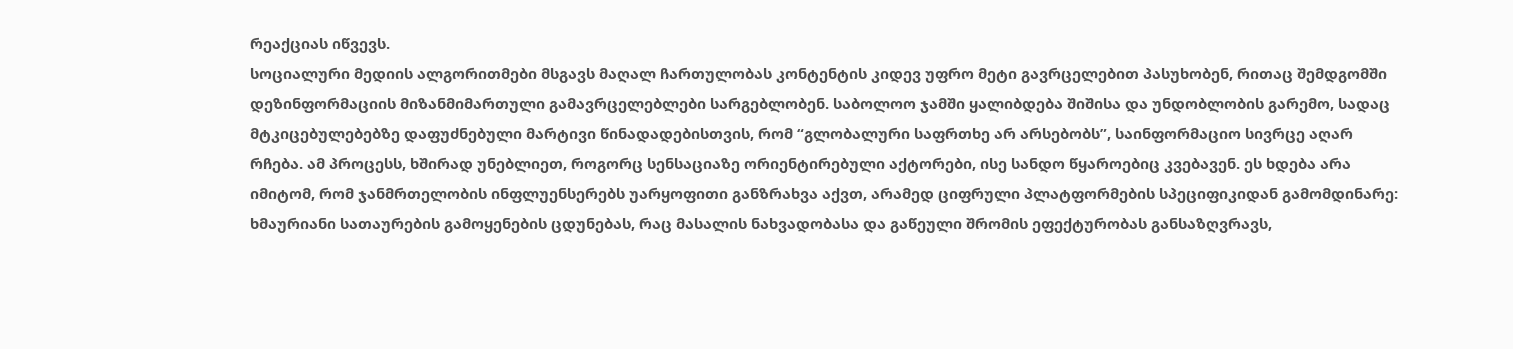რეაქციას იწვევს.
სოციალური მედიის ალგორითმები მსგავს მაღალ ჩართულობას კონტენტის კიდევ უფრო მეტი გავრცელებით პასუხობენ, რითაც შემდგომში დეზინფორმაციის მიზანმიმართული გამავრცელებლები სარგებლობენ. საბოლოო ჯამში ყალიბდება შიშისა და უნდობლობის გარემო, სადაც მტკიცებულებებზე დაფუძნებული მარტივი წინადადებისთვის, რომ “გლობალური საფრთხე არ არსებობს”, საინფორმაციო სივრცე აღარ რჩება. ამ პროცესს, ხშირად უნებლიეთ, როგორც სენსაციაზე ორიენტირებული აქტორები, ისე სანდო წყაროებიც კვებავენ. ეს ხდება არა იმიტომ, რომ ჯანმრთელობის ინფლუენსერებს უარყოფითი განზრახვა აქვთ, არამედ ციფრული პლატფორმების სპეციფიკიდან გამომდინარე: ხმაურიანი სათაურების გამოყენების ცდუნებას, რაც მასალის ნახვადობასა და გაწეული შრომის ეფექტურობას განსაზღვრავს,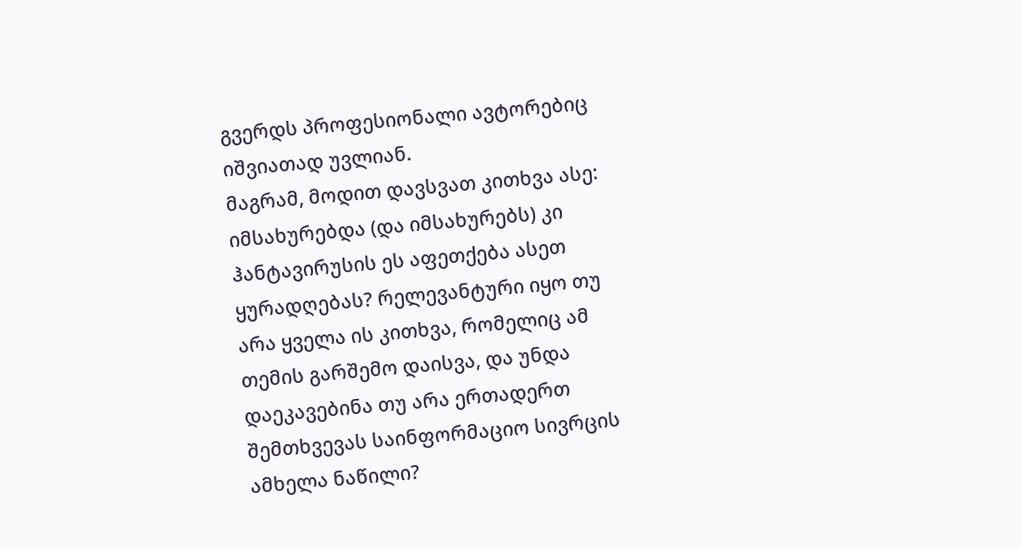გვერდს პროფესიონალი ავტორებიც იშვიათად უვლიან.
მაგრამ, მოდით დავსვათ კითხვა ასე: იმსახურებდა (და იმსახურებს) კი ჰანტავირუსის ეს აფეთქება ასეთ ყურადღებას? რელევანტური იყო თუ არა ყველა ის კითხვა, რომელიც ამ თემის გარშემო დაისვა, და უნდა დაეკავებინა თუ არა ერთადერთ შემთხვევას საინფორმაციო სივრცის ამხელა ნაწილი?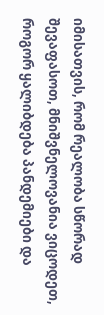იმისათვის, რომ რეალობა სწორად შევაფასოთ, მნიშვნელოვანია ვიცოდეთ, როგორ ყალიბდება პანდემიები და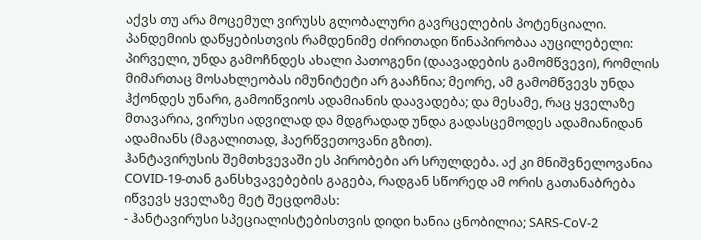აქვს თუ არა მოცემულ ვირუსს გლობალური გავრცელების პოტენციალი.
პანდემიის დაწყებისთვის რამდენიმე ძირითადი წინაპირობაა აუცილებელი: პირველი, უნდა გამოჩნდეს ახალი პათოგენი (დაავადების გამომწვევი), რომლის მიმართაც მოსახლეობას იმუნიტეტი არ გააჩნია; მეორე, ამ გამომწვევს უნდა ჰქონდეს უნარი, გამოიწვიოს ადამიანის დაავადება; და მესამე, რაც ყველაზე მთავარია, ვირუსი ადვილად და მდგრადად უნდა გადასცემოდეს ადამიანიდან ადამიანს (მაგალითად, ჰაერწვეთოვანი გზით).
ჰანტავირუსის შემთხვევაში ეს პირობები არ სრულდება. აქ კი მნიშვნელოვანია COVID-19-თან განსხვავებების გაგება, რადგან სწორედ ამ ორის გათანაბრება იწვევს ყველაზე მეტ შეცდომას:
- ჰანტავირუსი სპეციალისტებისთვის დიდი ხანია ცნობილია; SARS-CoV-2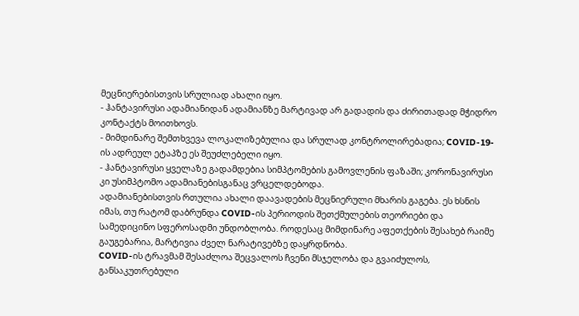მეცნიერებისთვის სრულიად ახალი იყო.
- ჰანტავირუსი ადამიანიდან ადამიანზე მარტივად არ გადადის და ძირითადად მჭიდრო კონტაქტს მოითხოვს.
- მიმდინარე შემთხვევა ლოკალიზებულია და სრულად კონტროლირებადია; COVID-19-ის ადრეულ ეტაპზე ეს შეუძლებელი იყო.
- ჰანტავირუსი ყველაზე გადამდებია სიმპტომების გამოვლენის ფაზაში; კორონავირუსი კი უსიმპტომო ადამიანებისგანაც ვრცელდებოდა.
ადამიანებისთვის რთულია ახალი დაავადების მეცნიერული მხარის გაგება. ეს ხსნის იმას, თუ რატომ დაბრუნდა COVID-ის პერიოდის შეთქმულების თეორიები და სამედიცინო სფეროსადმი უნდობლობა. როდესაც მიმდინარე აფეთქების შესახებ რაიმე გაუგებარია, მარტივია ძველ ნარატივებზე დაყრდნობა.
COVID-ის ტრავმამ შესაძლოა შეცვალოს ჩვენი მსჯელობა და გვაიძულოს, განსაკუთრებული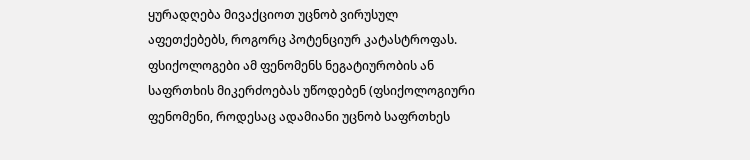ყურადღება მივაქციოთ უცნობ ვირუსულ აფეთქებებს, როგორც პოტენციურ კატასტროფას. ფსიქოლოგები ამ ფენომენს ნეგატიურობის ან საფრთხის მიკერძოებას უწოდებენ (ფსიქოლოგიური ფენომენი, როდესაც ადამიანი უცნობ საფრთხეს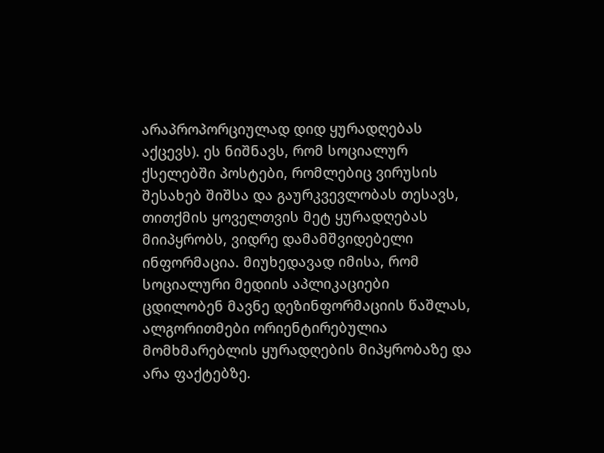არაპროპორციულად დიდ ყურადღებას აქცევს). ეს ნიშნავს, რომ სოციალურ ქსელებში პოსტები, რომლებიც ვირუსის შესახებ შიშსა და გაურკვევლობას თესავს, თითქმის ყოველთვის მეტ ყურადღებას მიიპყრობს, ვიდრე დამამშვიდებელი ინფორმაცია. მიუხედავად იმისა, რომ სოციალური მედიის აპლიკაციები ცდილობენ მავნე დეზინფორმაციის წაშლას, ალგორითმები ორიენტირებულია მომხმარებლის ყურადღების მიპყრობაზე და არა ფაქტებზე.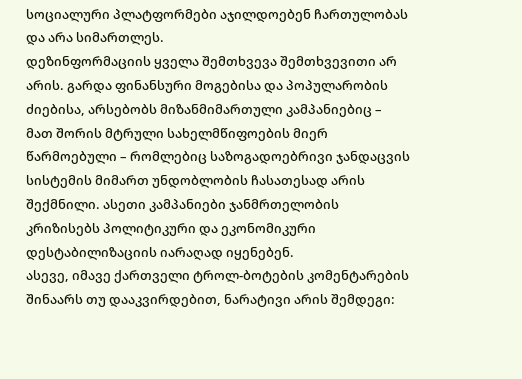სოციალური პლატფორმები აჯილდოებენ ჩართულობას და არა სიმართლეს.
დეზინფორმაციის ყველა შემთხვევა შემთხვევითი არ არის. გარდა ფინანსური მოგებისა და პოპულარობის ძიებისა, არსებობს მიზანმიმართული კამპანიებიც – მათ შორის მტრული სახელმწიფოების მიერ წარმოებული – რომლებიც საზოგადოებრივი ჯანდაცვის სისტემის მიმართ უნდობლობის ჩასათესად არის შექმნილი. ასეთი კამპანიები ჯანმრთელობის კრიზისებს პოლიტიკური და ეკონომიკური დესტაბილიზაციის იარაღად იყენებენ.
ასევე, იმავე ქართველი ტროლ-ბოტების კომენტარების შინაარს თუ დააკვირდებით, ნარატივი არის შემდეგი: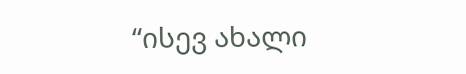“ისევ ახალი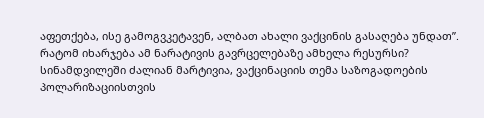აფეთქება, ისე გამოგვკეტავენ, ალბათ ახალი ვაქცინის გასაღება უნდათ”. რატომ იხარჯება ამ ნარატივის გავრცელებაზე ამხელა რესურსი? სინამდვილეში ძალიან მარტივია, ვაქცინაციის თემა საზოგადოების პოლარიზაციისთვის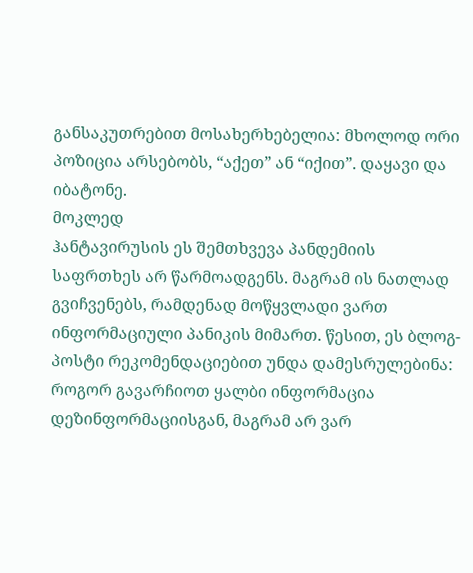განსაკუთრებით მოსახერხებელია: მხოლოდ ორი პოზიცია არსებობს, “აქეთ” ან “იქით”. დაყავი და იბატონე.
მოკლედ
ჰანტავირუსის ეს შემთხვევა პანდემიის საფრთხეს არ წარმოადგენს. მაგრამ ის ნათლად გვიჩვენებს, რამდენად მოწყვლადი ვართ ინფორმაციული პანიკის მიმართ. წესით, ეს ბლოგ-პოსტი რეკომენდაციებით უნდა დამესრულებინა: როგორ გავარჩიოთ ყალბი ინფორმაცია დეზინფორმაციისგან, მაგრამ არ ვარ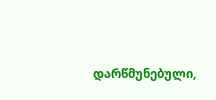დარწმუნებული,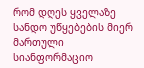რომ დღეს ყველაზე სანდო უწყებების მიერ მართული სიანფორმაციო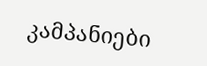კამპანიები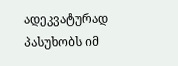ადეკვატურად პასუხობს იმ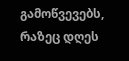გამოწვევებს, რაზეც დღეს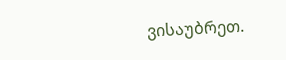ვისაუბრეთ.